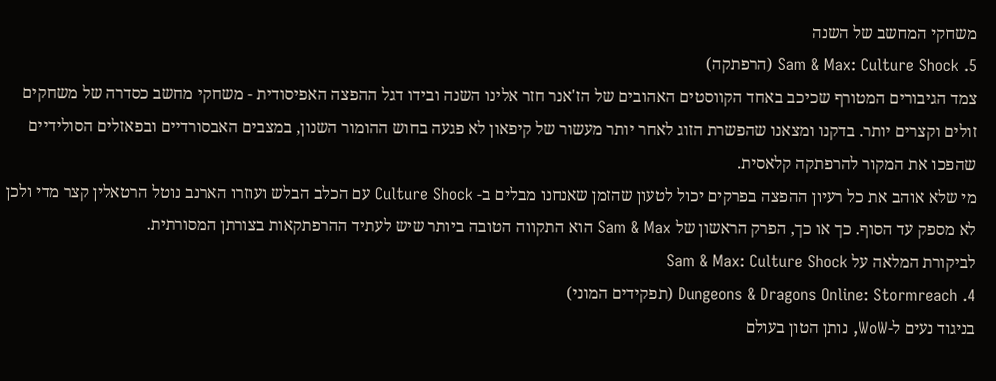משחקי המחשב של השנה
5. Sam & Max: Culture Shock (הרפתקה)
צמד הגיבורים המטורף שכיכב באחד הקווסטים האהובים של הז'אנר חזר אלינו השנה ובידו דגל ההפצה האפיסודית - משחקי מחשב כסדרה של משחקים זולים וקצרים יותר. בדקנו ומצאנו שהפשרת הזוג לאחר יותר מעשור של קיפאון לא פגעה בחוש ההומור השנון, במצבים האבסורדיים ובפאזלים הסולידיים שהפכו את המקור להרפתקה קלאסית.
מי שלא אוהב את כל רעיון ההפצה בפרקים יכול לטעון שהזמן שאנחנו מבלים ב- Culture Shock עם הכלב הבלש ועוזרו הארנב נוטל הרטאלין קצר מדי ולכן לא מספק עד הסוף. כך או כך, הפרק הראשון של Sam & Max הוא התקווה הטובה ביותר שיש לעתיד ההרפתקאות בצורתן המסורתית.
לביקורת המלאה על Sam & Max: Culture Shock
4. Dungeons & Dragons Online: Stormreach (תפקידים המוני)
בניגוד נעים ל-WoW, נותן הטון בעולם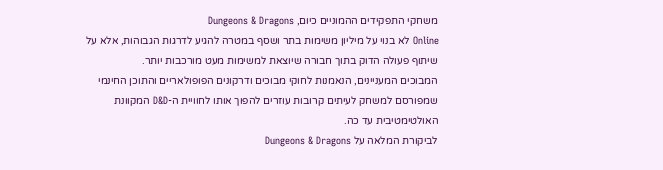משחקי התפקידים ההמוניים כיום, Dungeons & Dragons
Online לא בנוי על מיליון משימות בתר ושסף במטרה להגיע לדרגות הגבוהות, אלא על שיתוף פעולה הדוק בתוך חבורה שיוצאת למשימות מעט מורכבות יותר.
המבוכים המעניינים, הנאמנות לחוקי מבוכים ודרקונים הפופולאריים והתוכן החינמי שמפורסם למשחק לעיתים קרובות עוזרים להפוך אותו לחוויית ה-D&D המקוונת האולטימטיבית עד כה.
לביקורת המלאה על Dungeons & Dragons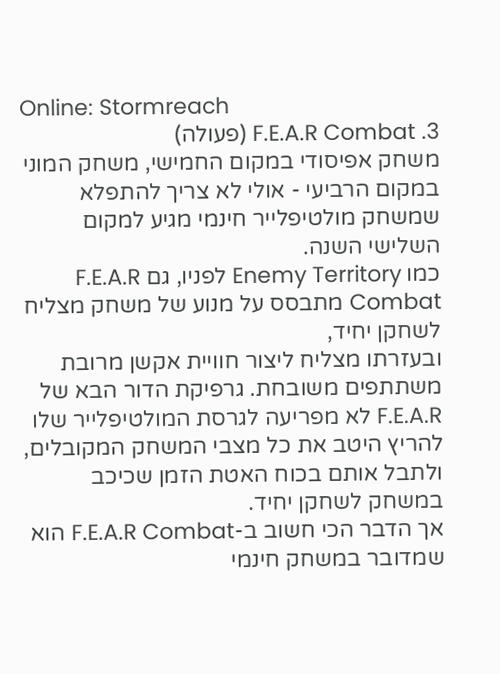Online: Stormreach
3. F.E.A.R Combat (פעולה)
משחק אפיסודי במקום החמישי, משחק המוני במקום הרביעי - אולי לא צריך להתפלא שמשחק מולטיפלייר חינמי מגיע למקום השלישי השנה.
כמו Enemy Territory לפניו, גם F.E.A.R Combat מתבסס על מנוע של משחק מצליח לשחקן יחיד,
ובעזרתו מצליח ליצור חוויית אקשן מרובת משתתפים משובחת. גרפיקת הדור הבא של F.E.A.R לא מפריעה לגרסת המולטיפלייר שלו להריץ היטב את כל מצבי המשחק המקובלים, ולתבל אותם בכוח האטת הזמן שכיכב במשחק לשחקן יחיד.
אך הדבר הכי חשוב ב-F.E.A.R Combat הוא שמדובר במשחק חינמי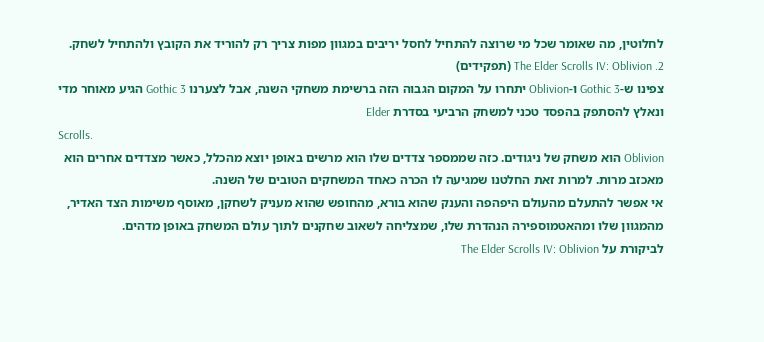לחלוטין, מה שאומר שכל מי שרוצה להתחיל לחסל יריבים במגוון מפות צריך רק להוריד את הקובץ ולהתחיל לשחק.
2. The Elder Scrolls IV: Oblivion (תפקידים)
צפינו ש-Gothic 3 ו-Oblivion יתחרו על המקום הגבוה הזה ברשימת משחקי השנה, אבל לצערנו Gothic 3 הגיע מאוחר מדי ונאלץ להסתפק בהפסד טכני למשחק הרביעי בסדרת Elder
Scrolls.
Oblivion הוא משחק של ניגודים. כזה שממספר צדדים שלו הוא מרשים באופן יוצא מהכלל, כאשר מצדדים אחרים הוא מאכזב מרות. למרות זאת החלטנו שמגיעה לו הכרה כאחד המשחקים הטובים של השנה.
אי אפשר להתעלם מהעולם היפהפה והענק שהוא בורא, מהחופש שהוא מעניק לשחקן, מאוסף משימות הצד האדיר, מהמגוון שלו ומהאטמוספירה הנהדרת שלו, שמצליחה לשאוב שחקנים לתוך עולם המשחק באופן מדהים.
לביקורת על The Elder Scrolls IV: Oblivion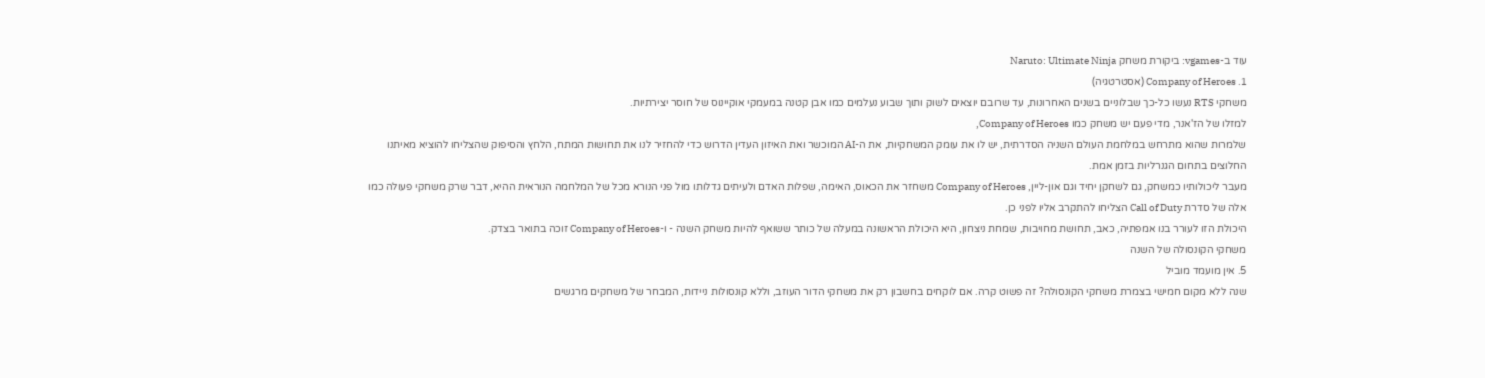עוד ב-vgames: ביקורת משחק Naruto: Ultimate Ninja
1. Company of Heroes (אסטרטגיה)
משחקי RTS נעשו כל-כך שבלוניים בשנים האחרונות, עד שרובם יוצאים לשוק ותוך שבוע נעלמים כמו אבן קטנה במעמקי אוקיינוס של חוסר יצירתיות.
למזלו של הז'אנר, מדי פעם יש משחק כמו Company of Heroes,
שלמרות שהוא מתרחש במלחמת העולם השניה הסדרתית, יש לו את עומק המשחקיות, את ה-AI המוכשר ואת האיזון העדין הדרוש כדי להחזיר לנו את תחושות המתח, הלחץ והסיפוק שהצליחו להוציא מאיתנו החלוצים בתחום הגנרליות בזמן אמת.
מעבר ליכולותיו כמשחק, גם לשחקן יחיד וגם און-ליין, Company of Heroes משחזר את הכאוס, האימה, שפלות האדם ולעיתים גדלותו מול פני הנורא מכל של המלחמה הנוראית ההיא, דבר שרק משחקי פעולה כמו אלה של סדרת Call of Duty הצליחו להתקרב אליו לפני כן.
היכולת הזו לעורר בנו אמפתיה, כאב, תחושת מחויבות, שמחת ניצחון, היא היכולת הראשונה במעלה של כותר ששואף להיות משחק השנה - ו-Company of Heroes זוכה בתואר בצדק.
משחקי הקונסולה של השנה
5. אין מועמד מוביל
שנה ללא מקום חמישי בצמרת משחקי הקונסולה? זה פשוט קרה. אם לוקחים בחשבון רק את משחקי הדור העוזב, וללא קונסולות ניידות, המבחר של משחקים מרגשים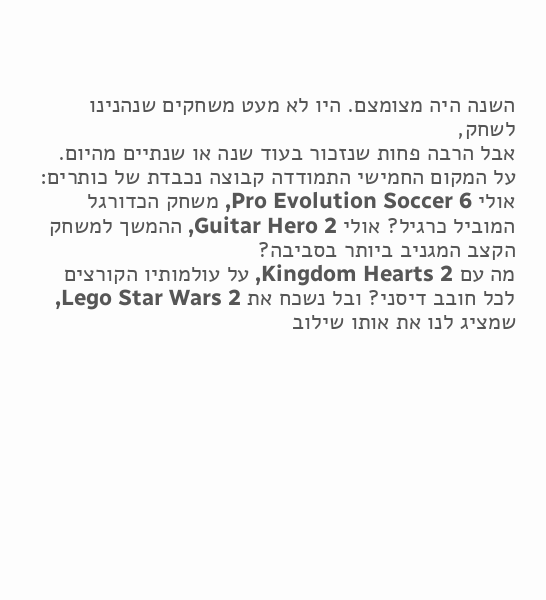השנה היה מצומצם. היו לא מעט משחקים שנהנינו לשחק,
אבל הרבה פחות שנזכור בעוד שנה או שנתיים מהיום.
על המקום החמישי התמודדה קבוצה נכבדת של כותרים: אולי Pro Evolution Soccer 6, משחק הכדורגל המוביל כרגיל? אולי Guitar Hero 2, ההמשך למשחק הקצב המגניב ביותר בסביבה?
מה עם Kingdom Hearts 2, על עולמותיו הקורצים לכל חובב דיסני? ובל נשכח את Lego Star Wars 2, שמציג לנו את אותו שילוב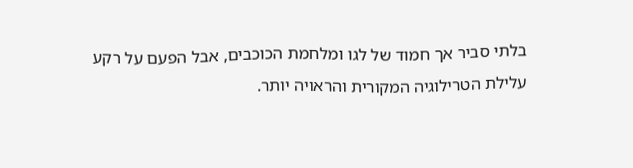בלתי סביר אך חמוד של לגו ומלחמת הכוכבים, אבל הפעם על רקע עלילת הטרילוגיה המקורית והראויה יותר.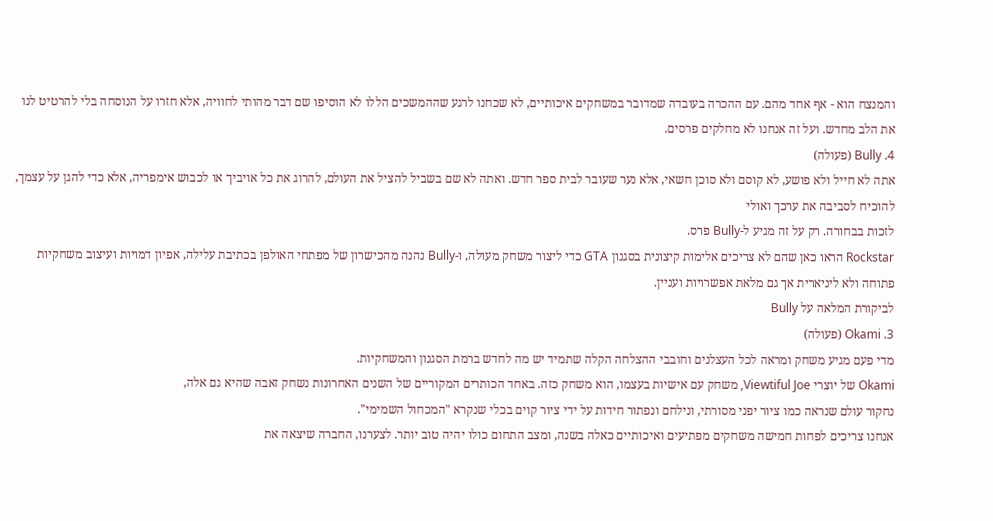והמנצח הוא - אף אחד מהם. עם ההכרה בעובדה שמדובר במשחקים איכותיים, לא שכחנו לרגע שההמשכים הללו לא הוסיפו שם דבר מהותי לחוויה, אלא חזרו על הנוסחה בלי להרטיט לנו את הלב מחדש. ועל זה אנחנו לא מחלקים פרסים.
4. Bully (פעולה)
אתה לא חייל ולא פושע, לא קוסם ולא סוכן חשאי, אלא נער שעובר לבית ספר חדש. ואתה לא שם בשביל להציל את העולם, להרוג את כל אויביך או לכבוש אימפריה, אלא כדי להגן על עצמך, להוכיח לסביבה את ערכך ואולי
לזכות בבחורה. רק על זה מגיע ל-Bully פרס.
Rockstar הראו כאן שהם לא צריכים אלימות קיצונית בסגנון GTA כדי ליצור משחק מעולה, ו-Bully נהנה מהכישרון של מפתחי האולפן בכתיבת עלילה, אפיון דמויות ועיצוב משחקיות פתוחה ולא ליניארית אך גם מלאת אפשרויות ועניין.
לביקורת המלאה על Bully
3. Okami (פעולה)
מדי פעם מגיע משחק ומראה לכל העצלנים וחובבי ההצלחה הקלה שתמיד יש מה לחדש ברמת הסגנון והמשחקיות.
Okami של יוצרי Viewtiful Joe, משחק עם אישיות בעצמו, הוא משחק כזה. באחד הכותרים המקוריים של השנים האחרונות נשחק זאבה שהיא גם אלה,
נחקור עולם שנראה כמו ציור יפני מסורתי, ונילחם ונפתור חידות על ידי ציור קוים בכלי שנקרא "המכחול השמימי".
אנחנו צריכים לפחות חמישה משחקים מפתיעים ואיכותיים כאלה בשנה, ומצב התחום כולו יהיה טוב יותר. לצערנו, החברה שיצאה את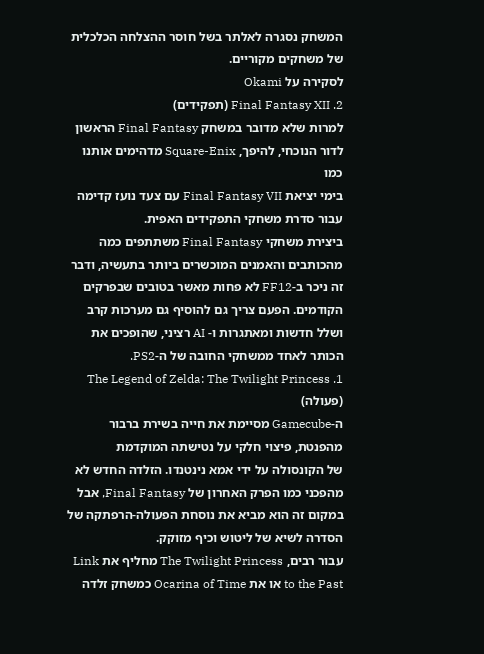המשחק נסגרה לאלתר בשל חוסר ההצלחה הכלכלית של משחקים מקוריים.
לסקירה על Okami
2. Final Fantasy XII (תפקידים)
למרות שלא מדובר במשחק Final Fantasy הראשון לדור הנוכחי, להיפך, Square-Enix מדהימים אותנו כמו
בימי יציאת Final Fantasy VII עם צעד נועז קדימה עבור סדרת משחקי התפקידים האפית.
ביצירת משחקי Final Fantasy משתתפים כמה מהכותבים והאמנים המוכשרים ביותר בתעשיה, ודבר זה ניכר ב-FF12 לא פחות מאשר בטובים שבפרקים הקודמים. הפעם צריך גם להוסיף גם מערכות קרב ושלל חדשות ומאתגרות ו- AI רציני, שהופכים את הכותר לאחד ממשחקי החובה של ה-PS2.
1. The Legend of Zelda: The Twilight Princess (פעולה)
ה-Gamecube מסיימת את חייה בשירת ברבור מהפנטת, פיצוי חלקי על נטישתה המוקדמת
של הקונסולה על ידי אמא נינטנדו. הזלדה החדש לא מהפכני כמו הפרק האחרון של Final Fantasy, אבל במקום זה הוא מביא את נוסחת הפעולה-הרפתקה של הסדרה לשיא של ליטוש וכיף מזוקק.
עבור רבים, The Twilight Princess מחליף את Link to the Past או את Ocarina of Time כמשחק זלדה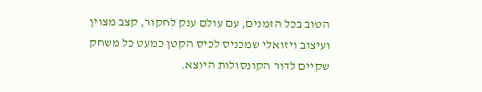הטוב בכל הזמנים, עם עולם ענק לחקור, קצב מצוין ועיצוב ויזואלי שמכניס לכיס הקטן כמעט כל משחק שקיים לדור הקונסולות היוצא.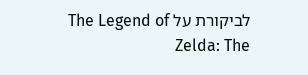לביקורת על The Legend of Zelda: The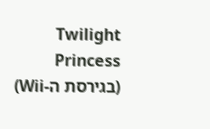Twilight Princess (בגירסת ה-Wii)